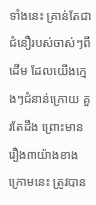ទាំងនេះ គ្រាន់តែជាជំនឿរបស់ចាស់ៗពីដើម ដែលយើងក្មេងៗជំនាន់ក្រោយ គួរតែដឹង ព្រោះមានរឿង៣យ៉ាងខាងក្រោមនេះ ត្រូវបាន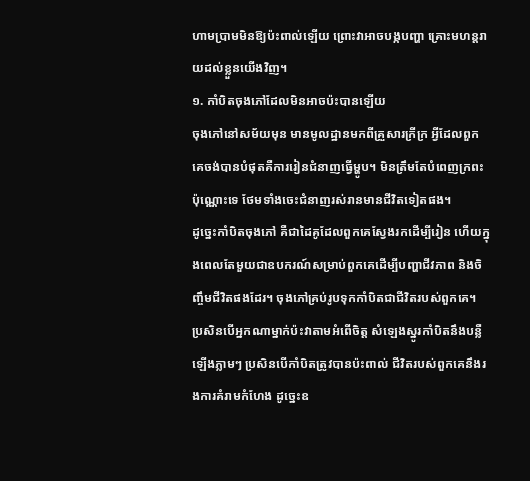ហាមប្រាមមិនឱ្យប៉ះពាល់ឡើយ ព្រោះវាអាចបង្កបញ្ហា គ្រោះមហន្តរាយដល់ខ្លួនយើងវិញ។
១. កាំបិតចុងភៅដែលមិនអាចប៉ះបានឡើយ
ចុងភៅនៅសម័យមុន មានមូលដ្ឋានមកពីគ្រួសារក្រីក្រ អ្វីដែលពួកគេចង់បានបំផុតគឺការរៀនជំនាញធ្វើម្ហូប។ មិនត្រឹមតែបំពេញក្រពះប៉ុណ្ណោះទេ ថែមទាំងចេះជំនាញរស់រានមានជីវិតទៀតផង។
ដូច្នេះកាំបិតចុងភៅ គឺជាដៃគូដែលពួកគេស្វែងរកដើម្បីរៀន ហើយក្នុងពេលតែមួយជាឧបករណ៍សម្រាប់ពួកគេដើម្បីបញ្ហាជីវភាព និងចិញ្ចឹមជីវិតផងដែរ។ ចុងភៅគ្រប់រូបទុកកាំបិតជាជីវិតរបស់ពួកគេ។
ប្រសិនបើអ្នកណាម្នាក់ប៉ះវាតាមអំពើចិត្ត សំឡេងស្នូរកាំបិតនឹងបន្លឺឡើងភ្លាមៗ ប្រសិនបើកាំបិតត្រូវបានប៉ះពាល់ ជីវិតរបស់ពួកគេនឹងរងការគំរាមកំហែង ដូច្នេះឧ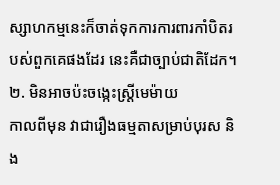ស្សាហកម្មនេះក៏ចាត់ទុកការការពារកាំបិតរបស់ពួកគេផងដែរ នេះគឺជាច្បាប់ជាតិដែក។
២. មិនអាចប៉ះចង្កេះស្ត្រីមេម៉ាយ
កាលពីមុន វាជារឿងធម្មតាសម្រាប់បុរស និង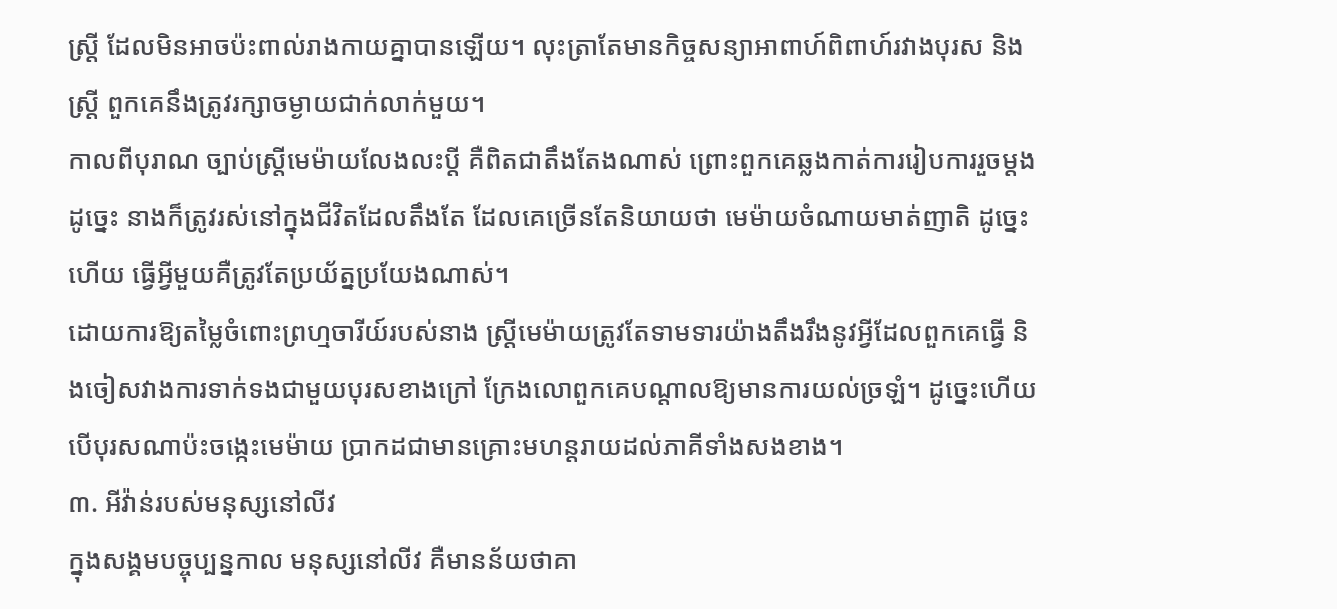ស្ត្រី ដែលមិនអាចប៉ះពាល់រាងកាយគ្នាបានឡើយ។ លុះត្រាតែមានកិច្ចសន្យាអាពាហ៍ពិពាហ៍រវាងបុរស និងស្ត្រី ពួកគេនឹងត្រូវរក្សាចម្ងាយជាក់លាក់មួយ។
កាលពីបុរាណ ច្បាប់ស្ត្រីមេម៉ាយលែងលះប្ដី គឺពិតជាតឹងតែងណាស់ ព្រោះពួកគេឆ្លងកាត់ការរៀបការរួចម្ដង ដូច្នេះ នាងក៏ត្រូវរស់នៅក្នុងជីវិតដែលតឹងតែ ដែលគេច្រើនតែនិយាយថា មេម៉ាយចំណាយមាត់ញាតិ ដូច្នេះហើយ ធ្វើអ្វីមួយគឺត្រូវតែប្រយ័ត្នប្រយែងណាស់។
ដោយការឱ្យតម្លៃចំពោះព្រហ្មចារីយ៍របស់នាង ស្ត្រីមេម៉ាយត្រូវតែទាមទារយ៉ាងតឹងរឹងនូវអ្វីដែលពួកគេធ្វើ និងចៀសវាងការទាក់ទងជាមួយបុរសខាងក្រៅ ក្រែងលោពួកគេបណ្តាលឱ្យមានការយល់ច្រឡំ។ ដូច្នេះហើយបើបុរសណាប៉ះចង្កេះមេម៉ាយ ប្រាកដជាមានគ្រោះមហន្តរាយដល់ភាគីទាំងសងខាង។
៣. អីវ៉ាន់របស់មនុស្សនៅលីវ
ក្នុងសង្គមបច្ចុប្បន្នកាល មនុស្សនៅលីវ គឺមានន័យថាគា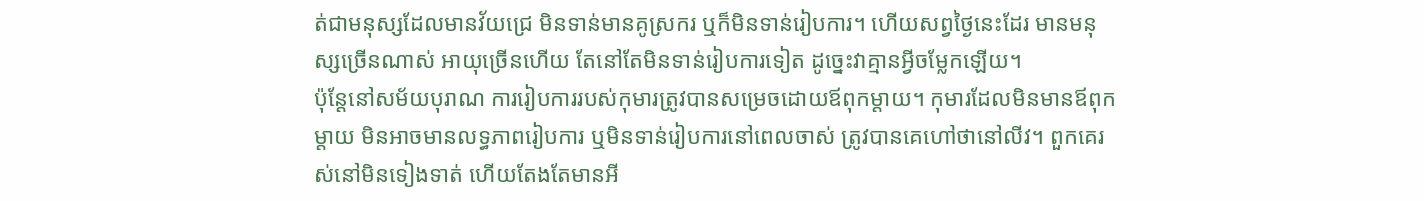ត់ជាមនុស្សដែលមានវ័យជ្រេ មិនទាន់មានគូស្រករ ឬក៏មិនទាន់រៀបការ។ ហើយសព្វថ្ងៃនេះដែរ មានមនុស្សច្រើនណាស់ អាយុច្រើនហើយ តែនៅតែមិនទាន់រៀបការទៀត ដូច្នេះវាគ្មានអ្វីចម្លែកឡើយ។
ប៉ុន្តែនៅសម័យបុរាណ ការរៀបការរបស់កុមារត្រូវបានសម្រេចដោយឪពុកម្តាយ។ កុមារដែលមិនមានឪពុកម្តាយ មិនអាចមានលទ្ធភាពរៀបការ ឬមិនទាន់រៀបការនៅពេលចាស់ ត្រូវបានគេហៅថានៅលីវ។ ពួកគេរស់នៅមិនទៀងទាត់ ហើយតែងតែមានអី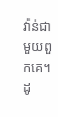វ៉ាន់ជាមួយពួកគេ។ ដូ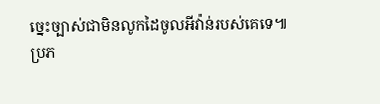ច្នេះច្បាស់ជាមិនលូកដៃចូលអីវ៉ាន់របស់គេទេ៕
ប្រភ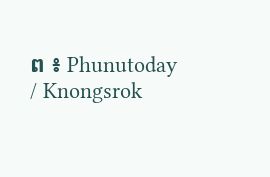ព ៖ Phunutoday / Knongsrok